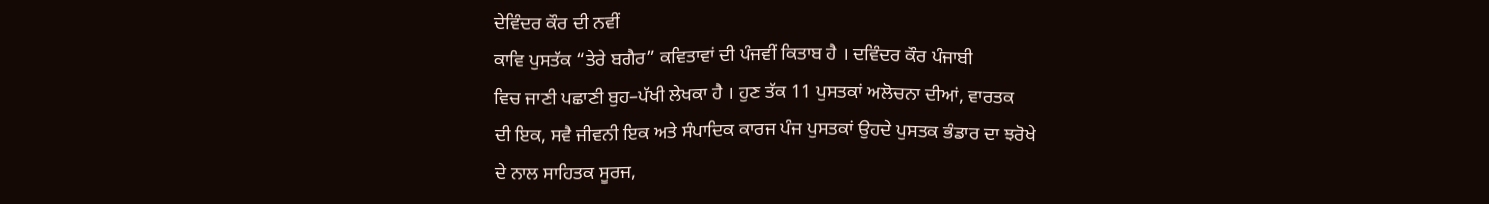ਦੇਵਿੰਦਰ ਕੌਰ ਦੀ ਨਵੀਂ
ਕਾਵਿ ਪੁਸਤੱਕ “ਤੇਰੇ ਬਗੈਰ” ਕਵਿਤਾਵਾਂ ਦੀ ਪੰਜਵੀਂ ਕਿਤਾਬ ਹੈ । ਦਵਿੰਦਰ ਕੌਰ ਪੰਜਾਬੀ
ਵਿਚ ਜਾਣੀ ਪਛਾਣੀ ਬੁਹ–ਪੱਖੀ ਲੇਖਕਾ ਹੈ । ਹੁਣ ਤੱਕ 11 ਪੁਸਤਕਾਂ ਅਲੋਚਨਾ ਦੀਆਂ, ਵਾਰਤਕ
ਦੀ ਇਕ, ਸਵੈ ਜੀਵਨੀ ਇਕ ਅਤੇ ਸੰਪਾਦਿਕ ਕਾਰਜ ਪੰਜ ਪੁਸਤਕਾਂ ਉਹਦੇ ਪੁਸਤਕ ਭੰਡਾਰ ਦਾ ਝਰੋਖੇ
ਦੇ ਨਾਲ ਸਾਹਿਤਕ ਸੂਰਜ,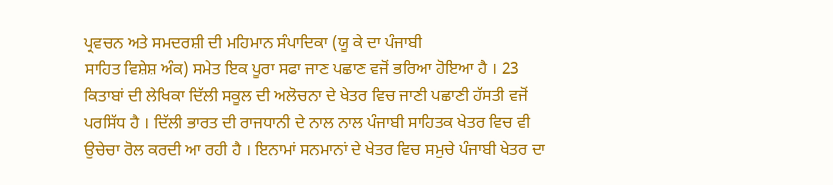ਪ੍ਰਵਚਨ ਅਤੇ ਸਮਦਰਸ਼ੀ ਦੀ ਮਹਿਮਾਨ ਸੰਪਾਦਿਕਾ (ਯੂ ਕੇ ਦਾ ਪੰਜਾਬੀ
ਸਾਹਿਤ ਵਿਸ਼ੇਸ਼ ਅੰਕ) ਸਮੇਤ ਇਕ ਪੂਰਾ ਸਫਾ ਜਾਣ ਪਛਾਣ ਵਜੋਂ ਭਰਿਆ ਹੋਇਆ ਹੈ । 23
ਕਿਤਾਬਾਂ ਦੀ ਲੇਖਿਕਾ ਦਿੱਲੀ ਸਕੂਲ ਦੀ ਅਲੋਚਨਾ ਦੇ ਖੇਤਰ ਵਿਚ ਜਾਣੀ ਪਛਾਣੀ ਹੱਸਤੀ ਵਜੋਂ
ਪਰਸਿੱਧ ਹੈ । ਦਿੱਲੀ ਭਾਰਤ ਦੀ ਰਾਜਧਾਨੀ ਦੇ ਨਾਲ ਨਾਲ ਪੰਜਾਬੀ ਸਾਹਿਤਕ ਖੇਤਰ ਵਿਚ ਵੀ
ਉਚੇਚਾ ਰੋਲ ਕਰਦੀ ਆ ਰਹੀ ਹੈ । ਇਨਾਮਾਂ ਸਨਮਾਨਾਂ ਦੇ ਖੇਤਰ ਵਿਚ ਸਮੁਚੇ ਪੰਜਾਬੀ ਖੇਤਰ ਦਾ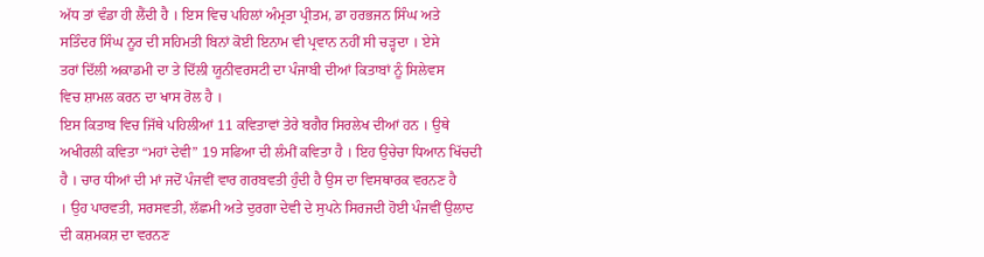ਅੱਧ ਤਾਂ ਵੰਡਾ ਹੀ ਲੈਂਦੀ ਹੈ । ਇਸ ਵਿਚ ਪਹਿਲਾਂ ਅੰਮ੍ਰਤਾ ਪ੍ਰੀਤਮ, ਡਾ ਹਰਭਜਨ ਸਿੰਘ ਅਤੇ
ਸਤਿੰਦਰ ਸਿੰਘ ਨੂਰ ਦੀ ਸਹਿਮਤੀ ਬਿਨਾਂ ਕੋਈ ਇਨਾਮ ਵੀ ਪ੍ਰਵਾਨ ਨਹੀਂ ਸੀ ਚੜ੍ਹਦਾ । ਏਸੇ
ਤਰਾਂ ਦਿੱਲੀ ਅਕਾਡਮੀ ਦਾ ਤੇ ਦਿੱਲੀ ਯੂਨੀਵਰਸਟੀ ਦਾ ਪੰਜਾਬੀ ਦੀਆਂ ਕਿਤਾਬਾਂ ਨੂੰ ਸਿਲੇਵਸ
ਵਿਚ ਸ਼ਾਮਲ ਕਰਨ ਦਾ ਖਾਸ ਰੋਲ ਹੈ ।
ਇਸ ਕਿਤਾਬ ਵਿਚ ਜਿੱਥੇ ਪਹਿਲੀਆਂ 11 ਕਵਿਤਾਵਾਂ ਤੇਰੇ ਬਗੈਰ ਸਿਰਲੇਖ ਦੀਆਂ ਹਨ । ਉਥੇ
ਅਖੀਰਲੀ ਕਵਿਤਾ “ਮਹਾਂ ਦੇਵੀ” 19 ਸਫਿਆ ਦੀ ਲੰਮੀਂ ਕਵਿਤਾ ਹੈ । ਇਹ ਉਚੇਚਾ ਧਿਆਨ ਖਿੱਚਦੀ
ਹੈ । ਚਾਰ ਧੀਆਂ ਦੀ ਮਾਂ ਜਦੋਂ ਪੰਜਵੀਂ ਵਾਰ ਗਰਬਵਤੀ ਹੁੰਦੀ ਹੈ ਉਸ ਦਾ ਵਿਸਥਾਰਕ ਵਰਨਣ ਹੈ
। ਉਹ ਪਾਰਵਤੀ, ਸਰਸਵਤੀ, ਲੱਛਮੀ ਅਤੇ ਦੁਰਗਾ ਦੇਵੀ ਦੇ ਸੁਪਨੇ ਸਿਰਜਦੀ ਹੋਈ ਪੰਜਵੀਂ ਉਲਾਦ
ਦੀ ਕਸ਼ਮਕਸ਼ ਦਾ ਵਰਨਣ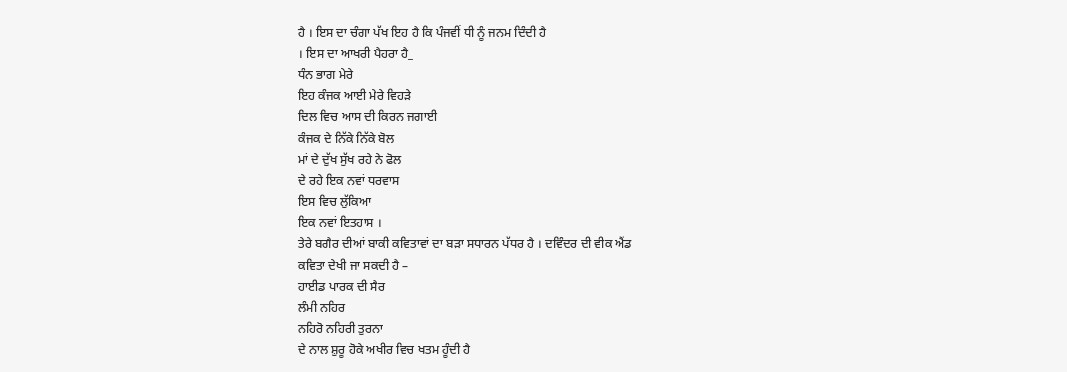ਹੈ । ਇਸ ਦਾ ਚੰਗਾ ਪੱਖ ਇਹ ਹੈ ਕਿ ਪੰਜਵੀਂ ਧੀ ਨੂੰ ਜਨਮ ਦਿੰਦੀ ਹੈ
। ਇਸ ਦਾ ਆਖਰੀ ਪੈਹਰਾ ਹੈ_
ਧੰਨ ਭਾਗ ਮੇਰੇ
ਇਹ ਕੰਜਕ ਆਈ ਮੇਰੇ ਵਿਹੜੇ
ਦਿਲ ਵਿਚ ਆਸ ਦੀ ਕਿਰਨ ਜਗਾਈ
ਕੰਜਕ ਦੇ ਨਿੱਕੇ ਨਿੱਕੇ ਬੋਲ
ਮਾਂ ਦੇ ਦੁੱਖ ਸੁੱਖ ਰਹੇ ਨੇ ਫੋਲ
ਦੇ ਰਹੇ ਇਕ ਨਵਾਂ ਧਰਵਾਸ
ਇਸ ਵਿਚ ਲੁੱਕਿਆ
ਇਕ ਨਵਾਂ ਇਤਹਾਸ ।
ਤੇਰੇ ਬਗੈਰ ਦੀਆਂ ਬਾਕੀ ਕਵਿਤਾਵਾਂ ਦਾ ਬੜਾ ਸਧਾਰਨ ਪੱਧਰ ਹੈ । ਦਵਿੰਦਰ ਦੀ ਵੀਕ ਐਂਡ
ਕਵਿਤਾ ਦੇਖੀ ਜਾ ਸਕਦੀ ਹੈ –
ਹਾਈਡ ਪਾਰਕ ਦੀ ਸੈਰ
ਲੰਮੀ ਨਹਿਰ
ਨਹਿਰੋ ਨਹਿਰੀ ਤੁਰਨਾ
ਦੇ ਨਾਲ ਸ਼ੁਰੂ ਹੋਕੇ ਅਖੀਰ ਵਿਚ ਖਤਮ ਹੂੰਦੀ ਹੈ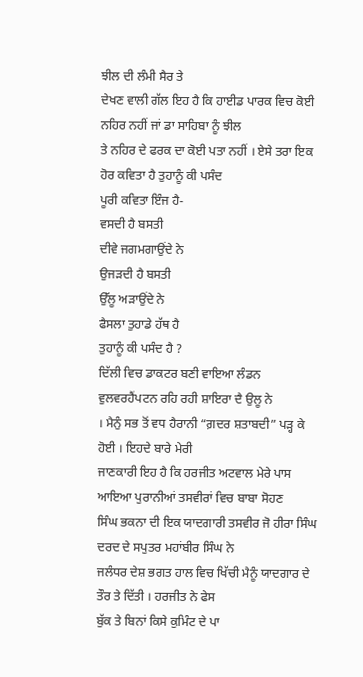ਝੀਲ ਦੀ ਲੰਮੀ ਸੈਰ ਤੇ
ਦੇਖਣ ਵਾਲੀ ਗੱਲ ਇਹ ਹੈ ਕਿ ਹਾਈਡ ਪਾਰਕ ਵਿਚ ਕੋਈ ਨਹਿਰ ਨਹੀਂ ਜਾਂ ਡਾ ਸਾਹਿਬਾ ਨੂੰ ਝੀਲ
ਤੇ ਨਹਿਰ ਦੇ ਫਰਕ ਦਾ ਕੋਈ ਪਤਾ ਨਹੀਂ । ਏਸੇ ਤਰਾ ਇਕ ਹੋਰ ਕਵਿਤਾ ਹੈ ਤੁਹਾਨੂੰ ਕੀ ਪਸੰਦ
ਪੂਰੀ ਕਵਿਤਾ ਇੰਜ ਹੈ-
ਵਸਦੀ ਹੈ ਬਸਤੀ
ਦੀਵੇ ਜਗਮਗਾਉਂਦੇ ਨੇ
ਉਜੜਦੀ ਹੈ ਬਸਤੀ
ਉੱਲੂ ਅੜਾਉਂਦੇ ਨੇ
ਫੈਸਲਾ ਤੁਹਾਡੇ ਹੱਥ ਹੈ
ਤੁਹਾਨੂੰ ਕੀ ਪਸੰਦ ਹੈ ?
ਦਿੱਲੀ ਵਿਚ ਡਾਕਟਰ ਬਣੀ ਵਾਇਆ ਲੰਡਨ ਵੁਲਵਰਹੈਂਪਟਨ ਰਹਿ ਰਹੀ ਸ਼ਾਇਰਾ ਦੈ ਉਲੂ ਨੇ
। ਮੈਨੁੰ ਸਭ ਤੋਂ ਵਧ ਹੈਰਾਨੀ “ਗ਼ਦਰ ਸ਼ਤਾਬਦੀ” ਪੜ੍ਹ ਕੇ ਹੋਈ । ਇਹਦੇ ਬਾਰੇ ਮੇਰੀ
ਜਾਣਕਾਰੀ ਇਹ ਹੈ ਕਿ ਹਰਜੀਤ ਅਟਵਾਲ ਮੇਰੇ ਪਾਸ ਆਇਆ ਪੁਰਾਨੀਆਂ ਤਸਵੀਰਾਂ ਵਿਚ ਬਾਬਾ ਸੋਹਣ
ਸਿੰਘ ਭਕਨਾ ਦੀ ਇਕ ਯਾਦਗਾਰੀ ਤਸਵੀਰ ਜੋ ਹੀਰਾ ਸਿੰਘ ਦਰਦ ਦੇ ਸਪੁਤਰ ਮਹਾਂਬੀਰ ਸਿੰਘ ਨੇ
ਜਲੰਧਰ ਦੇਸ਼ ਭਗਤ ਹਾਲ ਵਿਚ ਖਿੱਚੀ ਮੈਨੂੰ ਯਾਦਗਾਰ ਦੇ ਤੌਰ ਤੇ ਦਿੱਤੀ । ਹਰਜੀਤ ਨੇ ਫੇਸ
ਬੁੱਕ ਤੇ ਬਿਨਾਂ ਕਿਸੇ ਕੁਮਿੰਟ ਦੇ ਪਾ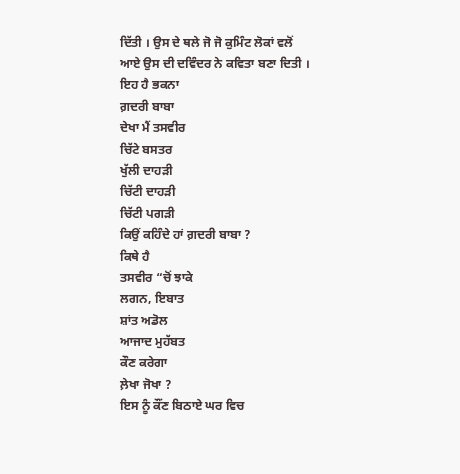ਦਿੱਤੀ । ਉਸ ਦੇ ਥਲੇ ਜੋ ਜੋ ਕੁਮਿੰਟ ਲੋਕਾਂ ਵਲੋਂ
ਆਏ ਉਸ ਦੀ ਦਵਿੰਦਰ ਨੇ ਕਵਿਤਾ ਬਣਾ ਦਿਤੀ ।
ਇਹ ਹੈ ਭਕਨਾ
ਗ਼ਦਰੀ ਬਾਬਾ
ਦੇਖਾ ਮੈਂ ਤਸਵੀਰ
ਚਿੱਟੇ ਬਸਤਰ
ਖੁੱਲੀ ਦਾਹੜੀ
ਚਿੱਟੀ ਦਾਹੜੀ
ਚਿੱਟੀ ਪਗੜੀ
ਕਿਉਂ ਕਹਿੰਦੇ ਹਾਂ ਗ਼ਦਰੀ ਬਾਬਾ ?
ਕਿਥੇ ਹੈ
ਤਸਵੀਰ “ਚੋਂ ਝਾਕੇ
ਲਗਨ, ਇਬਾਤ
ਸ਼ਾਂਤ ਅਡੋਲ
ਆਜਾਦ ਮੁਹੱਬਤ
ਕੌਣ ਕਰੇਗਾ
ਲ਼ੇਖਾ ਜੋਖਾ ?
ਇਸ ਨੂੰ ਕੌਂਣ ਬਿਠਾਏ ਘਰ ਵਿਚ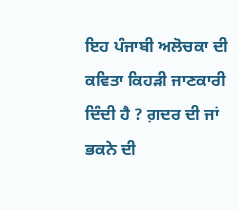ਇਹ ਪੰਜਾਬੀ ਅਲੋਚਕਾ ਦੀ ਕਵਿਤਾ ਕਿਹੜੀ ਜਾਣਕਾਰੀ ਦਿੰਦੀ ਹੈ ? ਗ਼ਦਰ ਦੀ ਜਾਂ ਭਕਨੇ ਦੀ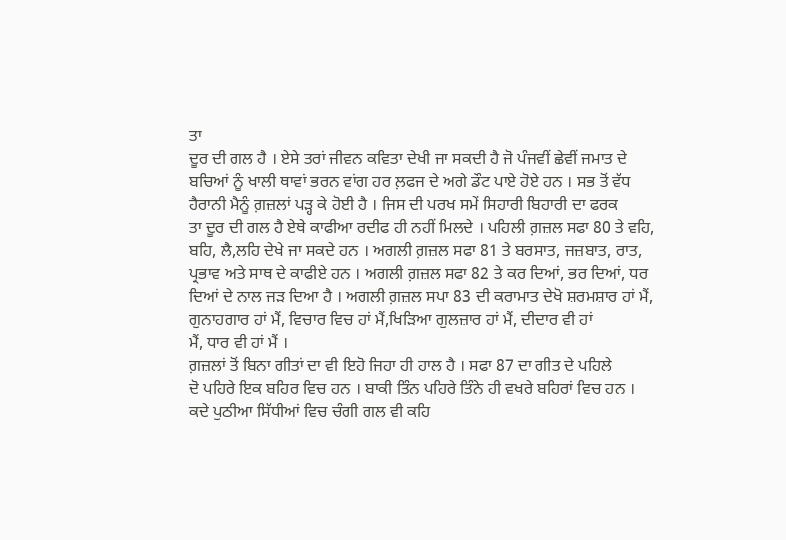ਤਾ
ਦੂਰ ਦੀ ਗਲ ਹੈ । ਏਸੇ ਤਰਾਂ ਜੀਵਨ ਕਵਿਤਾ ਦੇਖੀ ਜਾ ਸਕਦੀ ਹੈ ਜੋ ਪੰਜਵੀਂ ਛੇਵੀਂ ਜਮਾਤ ਦੇ
ਬਚਿਆਂ ਨੂੰ ਖਾਲੀ ਥਾਵਾਂ ਭਰਨ ਵਾਂਗ ਹਰ ਲ਼ਫਜ ਦੇ ਅਗੇ ਡੌਟ ਪਾਏ ਹੋਏ ਹਨ । ਸਭ ਤੋਂ ਵੱਧ
ਹੈਰਾਨੀ ਮੈਨੂੰ ਗ਼ਜ਼ਲਾਂ ਪੜ੍ਹ ਕੇ ਹੋਈ ਹੈ । ਜਿਸ ਦੀ ਪਰਖ ਸਮੇਂ ਸਿਹਾਰੀ ਬਿਹਾਰੀ ਦਾ ਫਰਕ
ਤਾ ਦੂਰ ਦੀ ਗਲ ਹੈ ਏਥੇ ਕਾਫੀਆ ਰਦੀਫ ਹੀ ਨਹੀਂ ਮਿਲਦੇ । ਪਹਿਲੀ ਗ਼ਜ਼ਲ ਸਫਾ 80 ਤੇ ਵਹਿ,
ਬਹਿ, ਲੈ,ਲਹਿ ਦੇਖੇ ਜਾ ਸਕਦੇ ਹਨ । ਅਗਲੀ ਗ਼ਜ਼ਲ ਸਫਾ 81 ਤੇ ਬਰਸਾਤ, ਜਜ਼ਬਾਤ, ਰਾਤ,
ਪ੍ਰਭਾਵ ਅਤੇ ਸਾਥ ਦੇ ਕਾਫੀਏ ਹਨ । ਅਗਲੀ ਗ਼ਜ਼ਲ ਸਫਾ 82 ਤੇ ਕਰ ਦਿਆਂ, ਭਰ ਦਿਆਂ, ਧਰ
ਦਿਆਂ ਦੇ ਨਾਲ ਜੜ ਦਿਆ ਹੈ । ਅਗਲੀ ਗ਼ਜ਼ਲ ਸਪਾ 83 ਦੀ ਕਰਾਮਾਤ ਦੇਖੋ ਸ਼ਰਮਸ਼ਾਰ ਹਾਂ ਮੈਂ,
ਗੁਨਾਹਗਾਰ ਹਾਂ ਮੈਂ, ਵਿਚਾਰ ਵਿਚ ਹਾਂ ਮੈਂ,ਖਿੜਿਆ ਗੁਲਜ਼ਾਰ ਹਾਂ ਮੈਂ, ਦੀਦਾਰ ਵੀ ਹਾਂ
ਮੈਂ, ਧਾਰ ਵੀ ਹਾਂ ਮੈਂ ।
ਗ਼ਜ਼ਲਾਂ ਤੋਂ ਬਿਨਾ ਗੀਤਾਂ ਦਾ ਵੀ ਇਹੋ ਜਿਹਾ ਹੀ ਹਾਲ ਹੈ । ਸਫਾ 87 ਦਾ ਗੀਤ ਦੇ ਪਹਿਲੇ
ਦੋ ਪਹਿਰੇ ਇਕ ਬਹਿਰ ਵਿਚ ਹਨ । ਬਾਕੀ ਤਿੰਨ ਪਹਿਰੇ ਤਿੰਨੇ ਹੀ ਵਖਰੇ ਬਹਿਰਾਂ ਵਿਚ ਹਨ ।
ਕਦੇ ਪੁਠੀਆ ਸਿੱਧੀਆਂ ਵਿਚ ਚੰਗੀ ਗਲ ਵੀ ਕਹਿ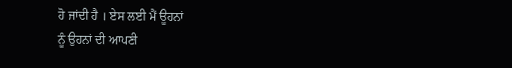ਹੋ ਜਾਂਦੀ ਹੈ । ਏਸ ਲਈ ਮੈਂ ਊਹਨਾਂ
ਨੂੰ ਉਹਨਾਂ ਦੀ ਆਪਣੀ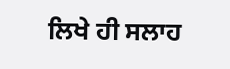ਲਿਖੇ ਹੀ ਸਲਾਹ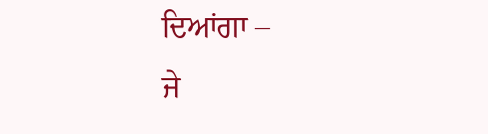ਦਿਆਂਗਾ –
ਜੇ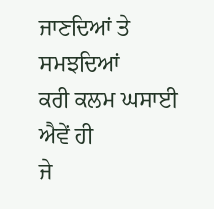ਜਾਣਦਿਆਂ ਤੇ ਸਮਝਦਿਆਂ
ਕਰੀ ਕਲਮ ਘਸਾਈ ਐਵੇਂ ਹੀ
ਜੇ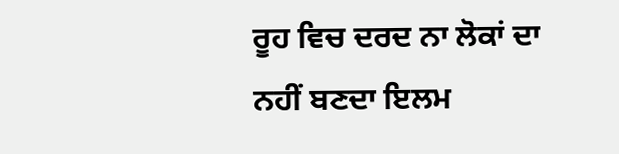ਰੂਹ ਵਿਚ ਦਰਦ ਨਾ ਲੋਕਾਂ ਦਾ
ਨਹੀਂ ਬਣਦਾ ਇਲਮ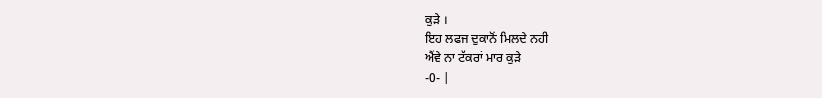ਕੁੜੇ ।
ਇਹ ਲਫਜ ਦੁਕਾਨੋਂ ਮਿਲਦੇ ਨਹੀ
ਐਂਵੇ ਨਾ ਟੱਕਰਾਂ ਮਾਰ ਕੁੜੇ
-0- |